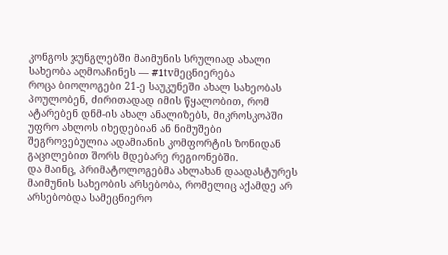კონგოს ჯუნგლებში მაიმუნის სრულიად ახალი სახეობა აღმოაჩინეს — #1tvმეცნიერება
როცა ბიოლოგები 21-ე საუკუნეში ახალ სახეობას პოულობენ, ძირითადად იმის წყალობით, რომ ატარებენ დნმ-ის ახალ ანალიზებს, მიკროსკოპში უფრო ახლოს იხედებიან ან ნიმუშები შეგროვებულია ადამიანის კომფორტის ზონიდან გაცილებით შორს მდებარე რეგიონებში.
და მაინც, პრიმატოლოგებმა ახლახან დაადასტურეს მაიმუნის სახეობის არსებობა, რომელიც აქამდე არ არსებობდა სამეცნიერო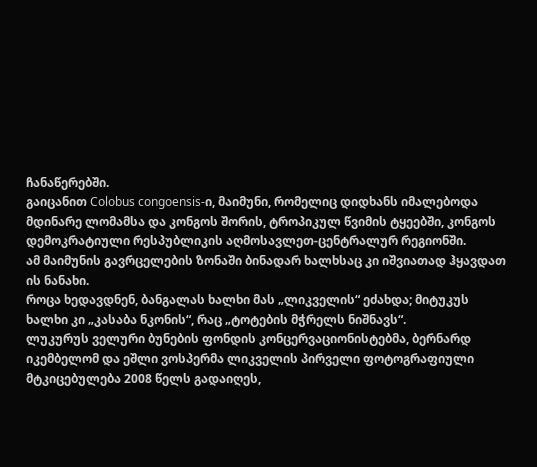ჩანაწერებში.
გაიცანით Colobus congoensis-ი, მაიმუნი, რომელიც დიდხანს იმალებოდა მდინარე ლომამსა და კონგოს შორის, ტროპიკულ წვიმის ტყეებში, კონგოს დემოკრატიული რესპუბლიკის აღმოსავლეთ-ცენტრალურ რეგიონში.
ამ მაიმუნის გავრცელების ზონაში ბინადარ ხალხსაც კი იშვიათად ჰყავდათ ის ნანახი.
როცა ხედავდნენ, ბანგალას ხალხი მას „ლიკველის“ ეძახდა; მიტუკუს ხალხი კი „კასაბა ნკონის“, რაც „ტოტების მჭრელს ნიშნავს“.
ლუკურუს ველური ბუნების ფონდის კონცერვაციონისტებმა, ბერნარდ იკემბელომ და ეშლი ვოსპერმა ლიკველის პირველი ფოტოგრაფიული მტკიცებულება 2008 წელს გადაიღეს,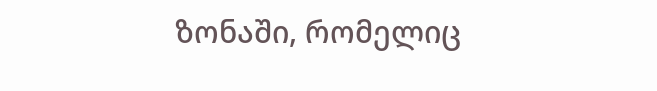ზონაში, რომელიც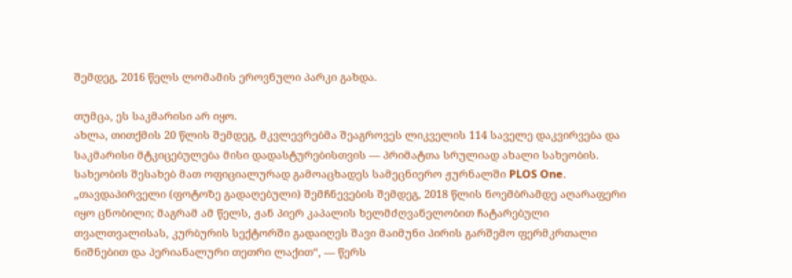შემდეგ, 2016 წელს ლომამის ეროვნული პარკი გახდა.

თუმცა, ეს საკმარისი არ იყო.
ახლა, თითქმის 20 წლის შემდეგ, მკვლევრებმა შეაგროვეს ლიკველის 114 საველე დაკვირვება და საკმარისი მტკიცებულება მისი დადასტურებისთვის — პრიმატთა სრულიად ახალი სახეობის.
სახეობის შესახებ მათ ოფიციალურად გამოაცხადეს სამეცნიერო ჟურნალში PLOS One.
„თავდაპირველი (ფოტოზე გადაღებული) შემჩნევების შემდეგ, 2018 წლის ნოემბრამდე აღარაფერი იყო ცნობილი; მაგრამ ამ წელს, ჟან პიერ კაპალის ხელმძღვანელობით ჩატარებული თვალთვალისას, კურბურის სექტორში გადაიღეს შავი მაიმუნი პირის გარშემო ფერმკრთალი ნიშნებით და პერიანალური თეთრი ლაქით“, — წერს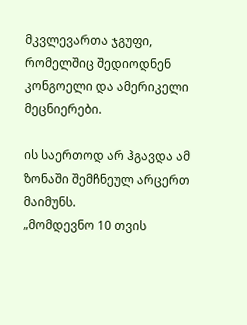მკვლევართა ჯგუფი, რომელშიც შედიოდნენ კონგოელი და ამერიკელი მეცნიერები.

ის საერთოდ არ ჰგავდა ამ ზონაში შემჩნეულ არცერთ მაიმუნს.
„მომდევნო 10 თვის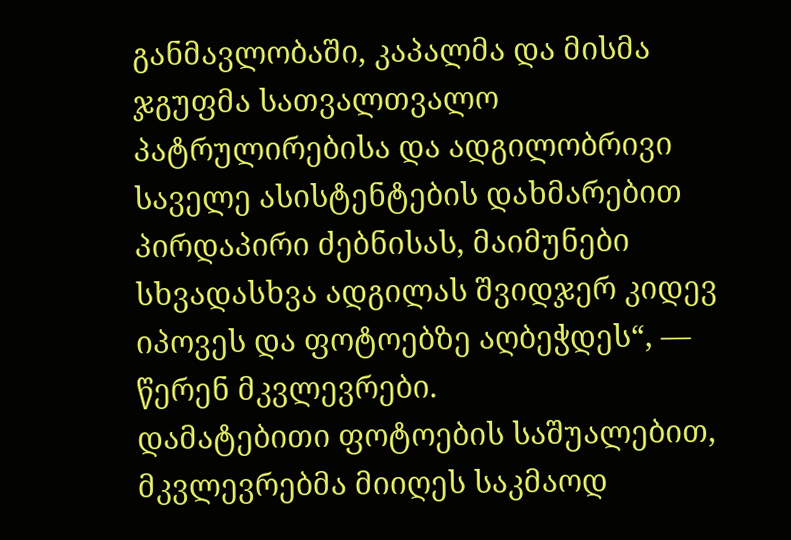განმავლობაში, კაპალმა და მისმა ჯგუფმა სათვალთვალო პატრულირებისა და ადგილობრივი საველე ასისტენტების დახმარებით პირდაპირი ძებნისას, მაიმუნები სხვადასხვა ადგილას შვიდჯერ კიდევ იპოვეს და ფოტოებზე აღბეჭდეს“, — წერენ მკვლევრები.
დამატებითი ფოტოების საშუალებით, მკვლევრებმა მიიღეს საკმაოდ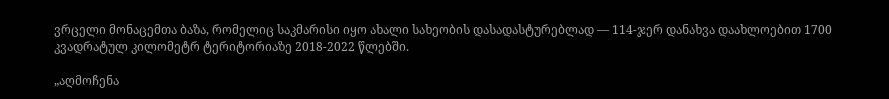ვრცელი მონაცემთა ბაზა, რომელიც საკმარისი იყო ახალი სახეობის დასადასტურებლად — 114-ჯერ დანახვა დაახლოებით 1700 კვადრატულ კილომეტრ ტერიტორიაზე 2018-2022 წლებში.

„აღმოჩენა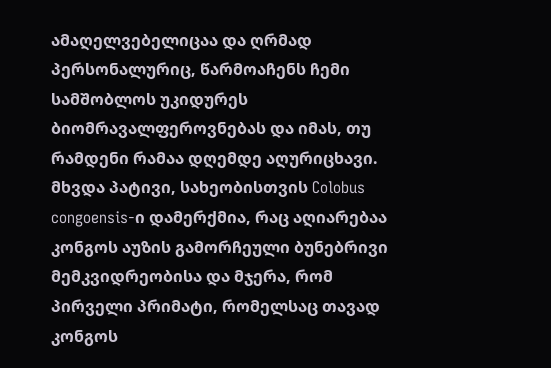ამაღელვებელიცაა და ღრმად პერსონალურიც, წარმოაჩენს ჩემი სამშობლოს უკიდურეს ბიომრავალფეროვნებას და იმას, თუ რამდენი რამაა დღემდე აღურიცხავი. მხვდა პატივი, სახეობისთვის Colobus congoensis-ი დამერქმია, რაც აღიარებაა კონგოს აუზის გამორჩეული ბუნებრივი მემკვიდრეობისა და მჯერა, რომ პირველი პრიმატი, რომელსაც თავად კონგოს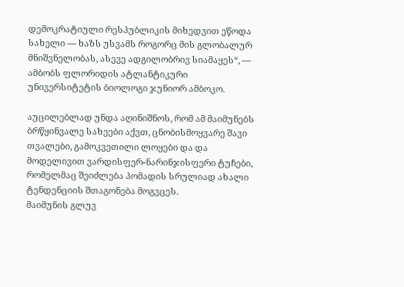დემოკრატიული რესპუბლიკის მიხედვით ეწოდა სახელი — ხაზს უსვამს როგორც მის გლობალურ მნიშვნელობას, ასევე ადგილობრივ სიამაყეს“, — ამბობს ფლორიდის ატლანტიკური უნივერსიტეტის ბიოლოგი ჯუნიორ ამბოკო.

აუცილებლად უნდა აღინიშნოს, რომ ამ მაიმუნებს ბრწყინვალე სახეები აქვთ, ცნობისმოყვარე შავი თვალები, გამოკვეთილი ლოყები და და მოდელივით ვარდისფერ-ნარინჯისფერი ტუჩები, რომელმაც შეიძლება პომადის სრულიად ახალი ტენდენციის შთაგონება მოგვცეს.
მაიმუნის გლუვ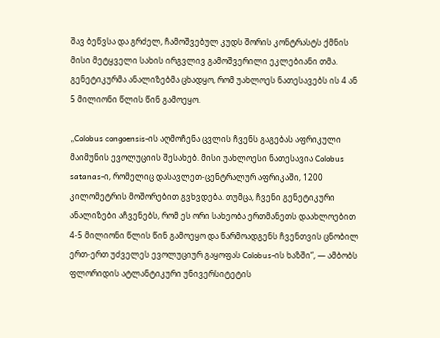შავ ბეწვსა და გრძელ, ჩამოშვებულ კუდს შორის კონტრასტს ქმნის მისი მეტყველი სახის ირგვლივ გამოშვერილი ეკლებიანი თმა.
გენეტიკურმა ანალიზებმა ცხადყო, რომ უახლოეს ნათესავებს ის 4 ან 5 მილიონი წლის წინ გამოეყო.

„Colobus congoensis-ის აღმოჩენა ცვლის ჩვენს გაგებას აფრიკული მაიმუნის ევოლუციის შესახებ. მისი უახლოესი ნათესავია Colobus satanas-ი, რომელიც დასავლეთ-ცენტრალურ აფრიკაში, 1200 კილომეტრის მოშორებით გვხვდება. თუმცა, ჩვენი გენეტიკური ანალიზები აჩვენებს, რომ ეს ორი სახეობა ერთმანეთს დაახლოებით 4-5 მილიონი წლის წინ გამოეყო და წარმოადგენს ჩვენთვის ცნობილ ერთ-ერთ უძველეს ევოლუციურ გაყოფას Colobus-ის ხაზში“, — ამბობს ფლორიდის ატლანტიკური უნივერსიტეტის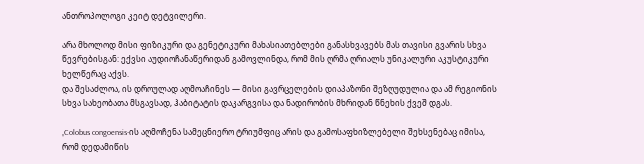ანთროპოლოგი კეიტ დეტვილერი.

არა მხოლოდ მისი ფიზიკური და გენეტიკური მახასიათებლები განასხვავებს მას თავისი გვარის სხვა წევრებისგან: ექვსი აუდიოჩანაწერიდან გამოვლინდა, რომ მის ღრმა ღრიალს უნიკალური აკუსტიკური ხელწერაც აქვს.
და შესაძლოა, ის დროულად აღმოაჩინეს — მისი გავრცელების დიაპაზონი შეზღუდულია და ამ რეგიონის სხვა სახეობათა მსგავსად, ჰაბიტატის დაკარგვისა და ნადირობის მხრიდან წნეხის ქვეშ დგას.

„Colobus congoensis-ის აღმოჩენა სამეცნიერო ტრიუმფიც არის და გამოსაფხიზლებელი შეხსენებაც იმისა, რომ დედამიწის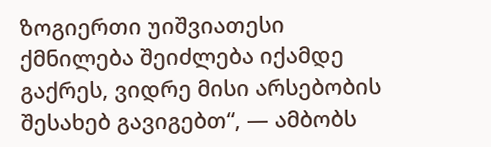ზოგიერთი უიშვიათესი ქმნილება შეიძლება იქამდე გაქრეს, ვიდრე მისი არსებობის შესახებ გავიგებთ“, — ამბობს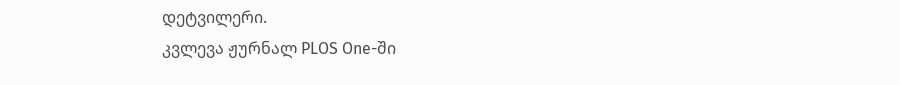დეტვილერი.
კვლევა ჟურნალ PLOS One-ში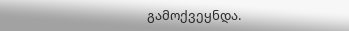გამოქვეყნდა.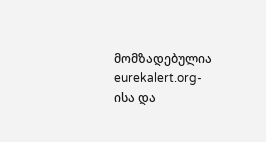მომზადებულია eurekalert.org-ისა და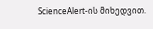ScienceAlert-ის მიხედვით.